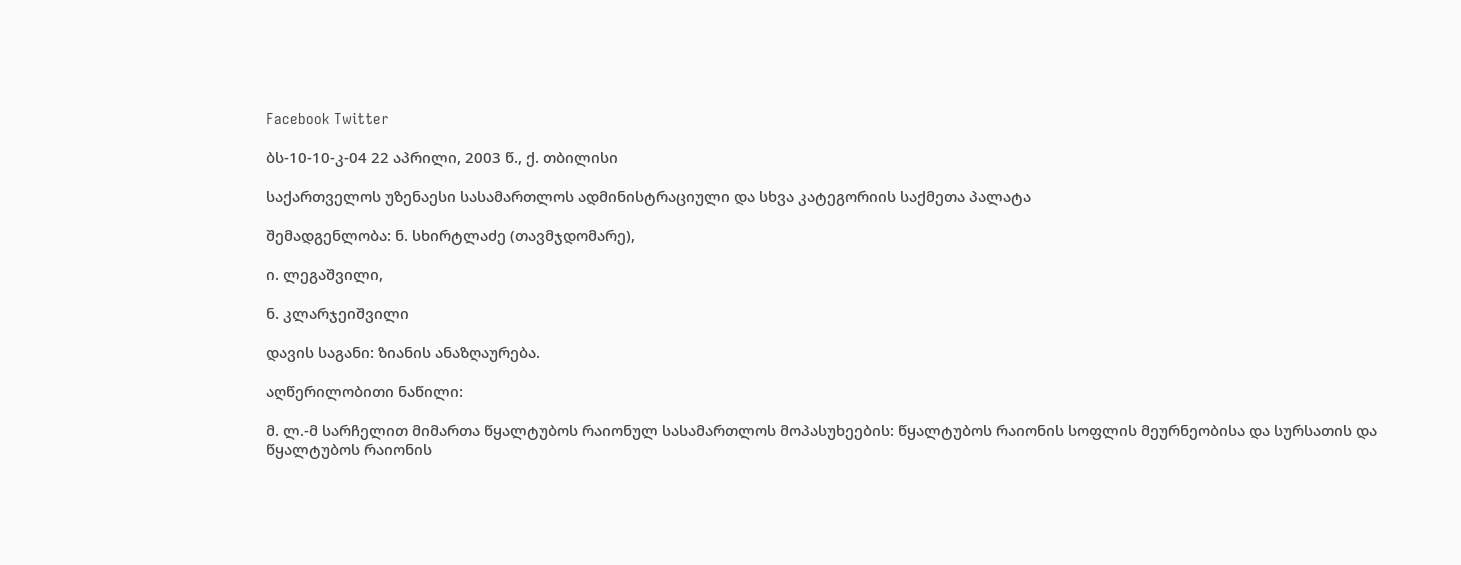Facebook Twitter

ბს-10-10-კ-04 22 აპრილი, 2003 წ., ქ. თბილისი

საქართველოს უზენაესი სასამართლოს ადმინისტრაციული და სხვა კატეგორიის საქმეთა პალატა

შემადგენლობა: ნ. სხირტლაძე (თავმჯდომარე),

ი. ლეგაშვილი,

ნ. კლარჯეიშვილი

დავის საგანი: ზიანის ანაზღაურება.

აღწერილობითი ნაწილი:

მ. ლ.-მ სარჩელით მიმართა წყალტუბოს რაიონულ სასამართლოს მოპასუხეების: წყალტუბოს რაიონის სოფლის მეურნეობისა და სურსათის და წყალტუბოს რაიონის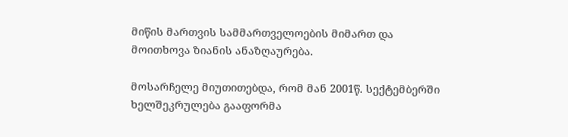მიწის მართვის სამმართველოების მიმართ და მოითხოვა ზიანის ანაზღაურება.

მოსარჩელე მიუთითებდა, რომ მან 2001წ. სექტემბერში ხელშეკრულება გააფორმა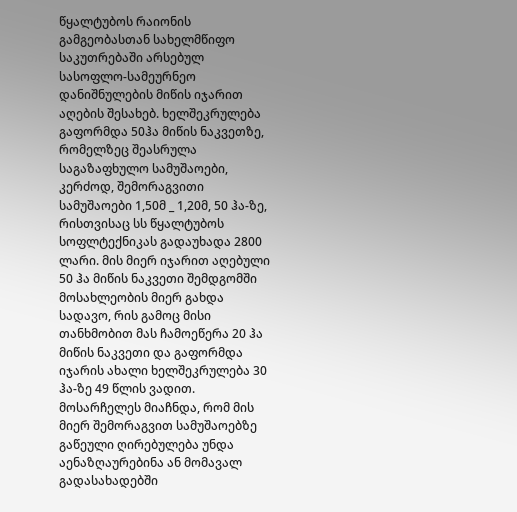წყალტუბოს რაიონის გამგეობასთან სახელმწიფო საკუთრებაში არსებულ სასოფლო-სამეურნეო დანიშნულების მიწის იჯარით აღების შესახებ. ხელშეკრულება გაფორმდა 50ჰა მიწის ნაკვეთზე, რომელზეც შეასრულა საგაზაფხულო სამუშაოები, კერძოდ, შემორაგვითი სამუშაოები 1,50მ _ 1,20მ, 50 ჰა-ზე, რისთვისაც სს წყალტუბოს სოფლტექნიკას გადაუხადა 2800 ლარი. მის მიერ იჯარით აღებული 50 ჰა მიწის ნაკვეთი შემდგომში მოსახლეობის მიერ გახდა სადავო, რის გამოც მისი თანხმობით მას ჩამოეწერა 20 ჰა მიწის ნაკვეთი და გაფორმდა იჯარის ახალი ხელშეკრულება 30 ჰა-ზე 49 წლის ვადით. მოსარჩელეს მიაჩნდა, რომ მის მიერ შემორაგვით სამუშაოებზე გაწეული ღირებულება უნდა აენაზღაურებინა ან მომავალ გადასახადებში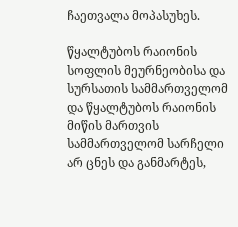ჩაეთვალა მოპასუხეს.

წყალტუბოს რაიონის სოფლის მეურნეობისა და სურსათის სამმართველომ და წყალტუბოს რაიონის მიწის მართვის სამმართველომ სარჩელი არ ცნეს და განმარტეს,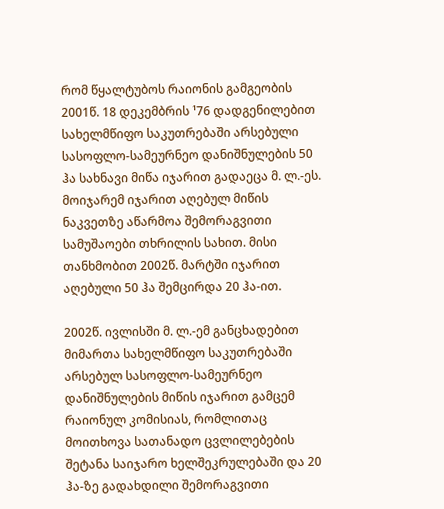რომ წყალტუბოს რაიონის გამგეობის 2001წ. 18 დეკემბრის ¹76 დადგენილებით სახელმწიფო საკუთრებაში არსებული სასოფლო-სამეურნეო დანიშნულების 50 ჰა სახნავი მიწა იჯარით გადაეცა მ. ლ.-ეს. მოიჯარემ იჯარით აღებულ მიწის ნაკვეთზე აწარმოა შემორაგვითი სამუშაოები თხრილის სახით. მისი თანხმობით 2002წ. მარტში იჯარით აღებული 50 ჰა შემცირდა 20 ჰა-ით.

2002წ. ივლისში მ. ლ.-ემ განცხადებით მიმართა სახელმწიფო საკუთრებაში არსებულ სასოფლო-სამეურნეო დანიშნულების მიწის იჯარით გამცემ რაიონულ კომისიას, რომლითაც მოითხოვა სათანადო ცვლილებების შეტანა საიჯარო ხელშეკრულებაში და 20 ჰა-ზე გადახდილი შემორაგვითი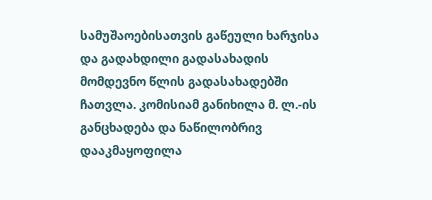სამუშაოებისათვის გაწეული ხარჯისა და გადახდილი გადასახადის მომდევნო წლის გადასახადებში ჩათვლა. კომისიამ განიხილა მ. ლ.-ის განცხადება და ნაწილობრივ დააკმაყოფილა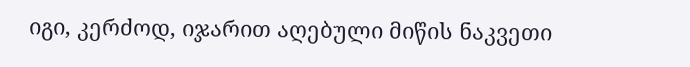იგი, კერძოდ, იჯარით აღებული მიწის ნაკვეთი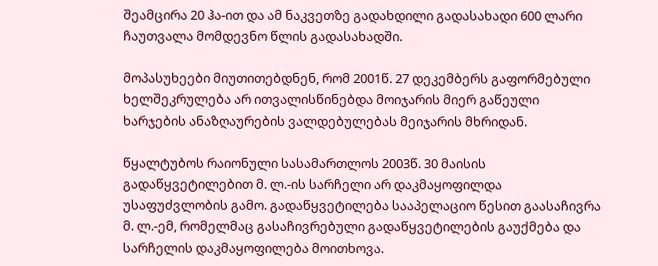შეამცირა 20 ჰა-ით და ამ ნაკვეთზე გადახდილი გადასახადი 600 ლარი ჩაუთვალა მომდევნო წლის გადასახადში.

მოპასუხეები მიუთითებდნენ, რომ 2001წ. 27 დეკემბერს გაფორმებული ხელშეკრულება არ ითვალისწინებდა მოიჯარის მიერ გაწეული ხარჯების ანაზღაურების ვალდებულებას მეიჯარის მხრიდან.

წყალტუბოს რაიონული სასამართლოს 2003წ. 30 მაისის გადაწყვეტილებით მ. ლ.-ის სარჩელი არ დაკმაყოფილდა უსაფუძვლობის გამო. გადაწყვეტილება სააპელაციო წესით გაასაჩივრა მ. ლ.-ემ, რომელმაც გასაჩივრებული გადაწყვეტილების გაუქმება და სარჩელის დაკმაყოფილება მოითხოვა.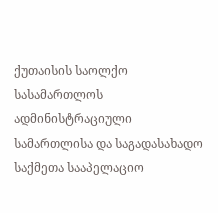ქუთაისის საოლქო სასამართლოს ადმინისტრაციული სამართლისა და საგადასახადო საქმეთა სააპელაციო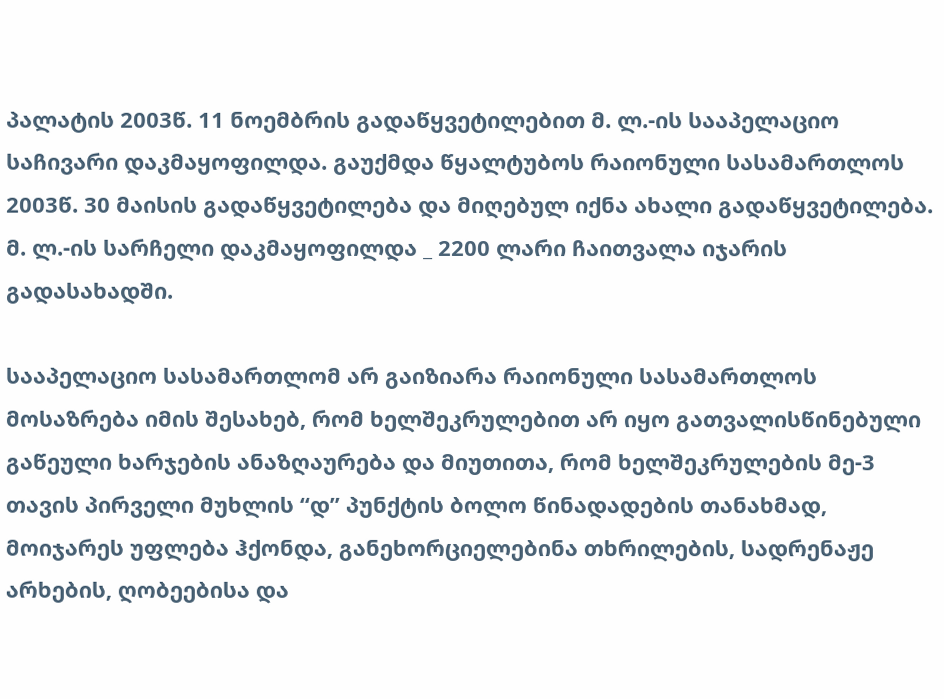პალატის 2003წ. 11 ნოემბრის გადაწყვეტილებით მ. ლ.-ის სააპელაციო საჩივარი დაკმაყოფილდა. გაუქმდა წყალტუბოს რაიონული სასამართლოს 2003წ. 30 მაისის გადაწყვეტილება და მიღებულ იქნა ახალი გადაწყვეტილება. მ. ლ.-ის სარჩელი დაკმაყოფილდა _ 2200 ლარი ჩაითვალა იჯარის გადასახადში.

სააპელაციო სასამართლომ არ გაიზიარა რაიონული სასამართლოს მოსაზრება იმის შესახებ, რომ ხელშეკრულებით არ იყო გათვალისწინებული გაწეული ხარჯების ანაზღაურება და მიუთითა, რომ ხელშეკრულების მე-3 თავის პირველი მუხლის “დ” პუნქტის ბოლო წინადადების თანახმად, მოიჯარეს უფლება ჰქონდა, განეხორციელებინა თხრილების, სადრენაჟე არხების, ღობეებისა და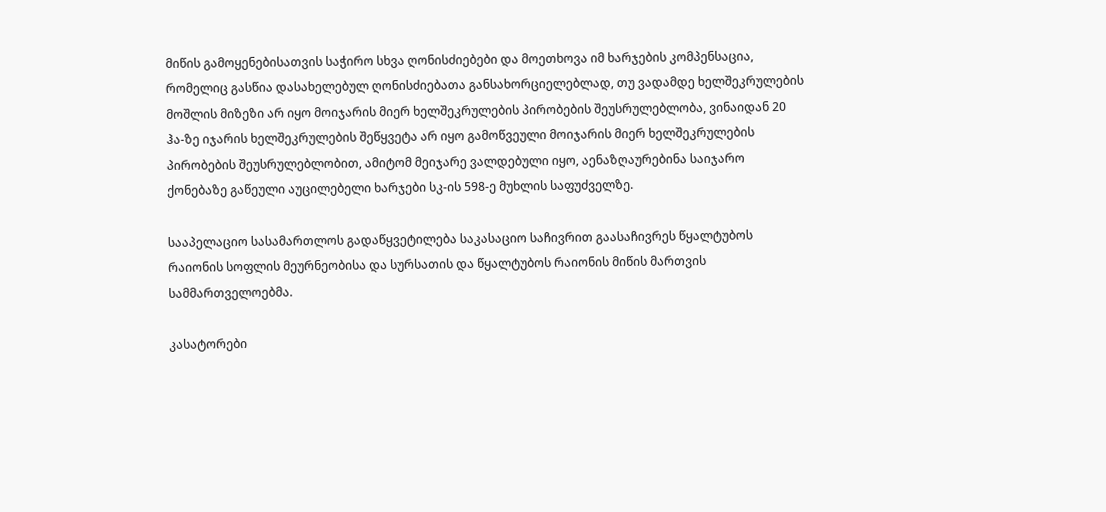მიწის გამოყენებისათვის საჭირო სხვა ღონისძიებები და მოეთხოვა იმ ხარჯების კომპენსაცია, რომელიც გასწია დასახელებულ ღონისძიებათა განსახორციელებლად, თუ ვადამდე ხელშეკრულების მოშლის მიზეზი არ იყო მოიჯარის მიერ ხელშეკრულების პირობების შეუსრულებლობა, ვინაიდან 20 ჰა-ზე იჯარის ხელშეკრულების შეწყვეტა არ იყო გამოწვეული მოიჯარის მიერ ხელშეკრულების პირობების შეუსრულებლობით, ამიტომ მეიჯარე ვალდებული იყო, აენაზღაურებინა საიჯარო ქონებაზე გაწეული აუცილებელი ხარჯები სკ-ის 598-ე მუხლის საფუძველზე.

სააპელაციო სასამართლოს გადაწყვეტილება საკასაციო საჩივრით გაასაჩივრეს წყალტუბოს რაიონის სოფლის მეურნეობისა და სურსათის და წყალტუბოს რაიონის მიწის მართვის სამმართველოებმა.

კასატორები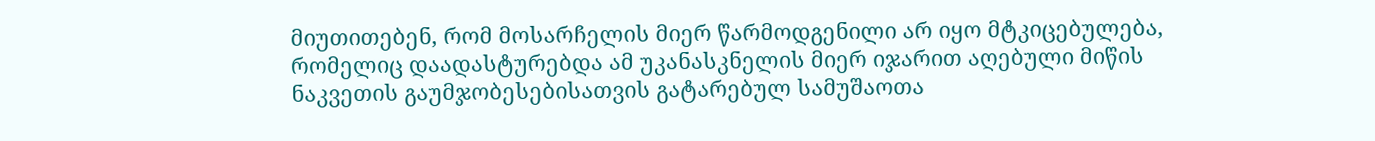მიუთითებენ, რომ მოსარჩელის მიერ წარმოდგენილი არ იყო მტკიცებულება, რომელიც დაადასტურებდა ამ უკანასკნელის მიერ იჯარით აღებული მიწის ნაკვეთის გაუმჯობესებისათვის გატარებულ სამუშაოთა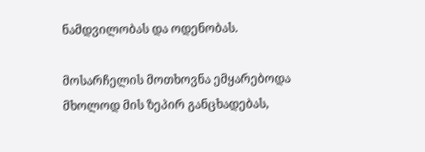ნამდვილობას და ოდენობას.

მოსარჩელის მოთხოვნა ემყარებოდა მხოლოდ მის ზეპირ განცხადებას,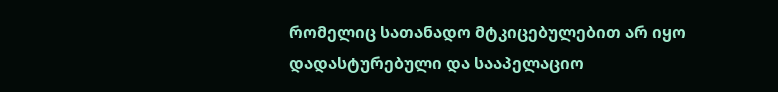რომელიც სათანადო მტკიცებულებით არ იყო დადასტურებული და სააპელაციო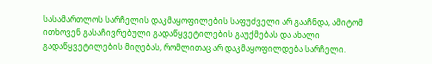სასამართლოს სარჩელის დაკმაყოფილების საფუძველი არ გააჩნდა, ამიტომ ითხოვენ გასაჩივრებული გადაწყვეტილების გაუქმებას და ახალი გადაწყვეტილების მიღებას, რომლითაც არ დაკმაყოფილდება სარჩელი.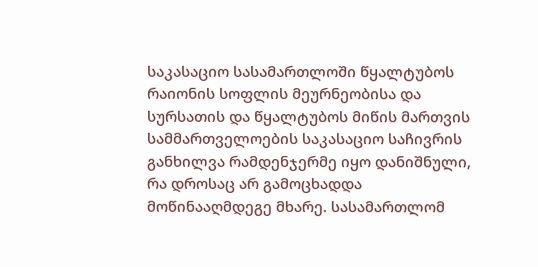საკასაციო სასამართლოში წყალტუბოს რაიონის სოფლის მეურნეობისა და სურსათის და წყალტუბოს მიწის მართვის სამმართველოების საკასაციო საჩივრის განხილვა რამდენჯერმე იყო დანიშნული, რა დროსაც არ გამოცხადდა მოწინააღმდეგე მხარე. სასამართლომ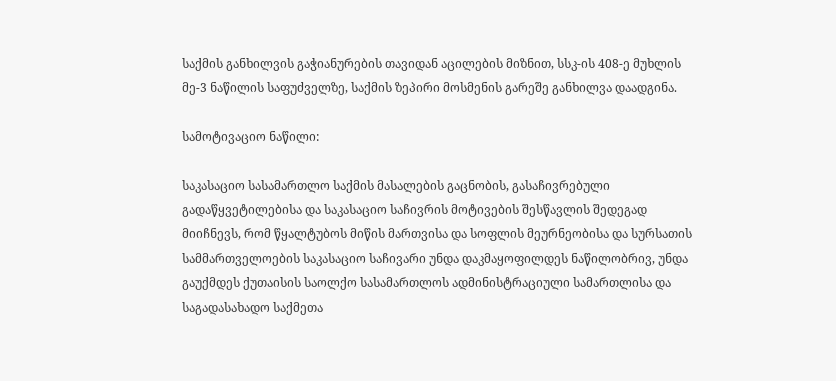საქმის განხილვის გაჭიანურების თავიდან აცილების მიზნით, სსკ-ის 408-ე მუხლის მე-3 ნაწილის საფუძველზე, საქმის ზეპირი მოსმენის გარეშე განხილვა დაადგინა.

სამოტივაციო ნაწილი:

საკასაციო სასამართლო საქმის მასალების გაცნობის, გასაჩივრებული გადაწყვეტილებისა და საკასაციო საჩივრის მოტივების შესწავლის შედეგად მიიჩნევს, რომ წყალტუბოს მიწის მართვისა და სოფლის მეურნეობისა და სურსათის სამმართველოების საკასაციო საჩივარი უნდა დაკმაყოფილდეს ნაწილობრივ, უნდა გაუქმდეს ქუთაისის საოლქო სასამართლოს ადმინისტრაციული სამართლისა და საგადასახადო საქმეთა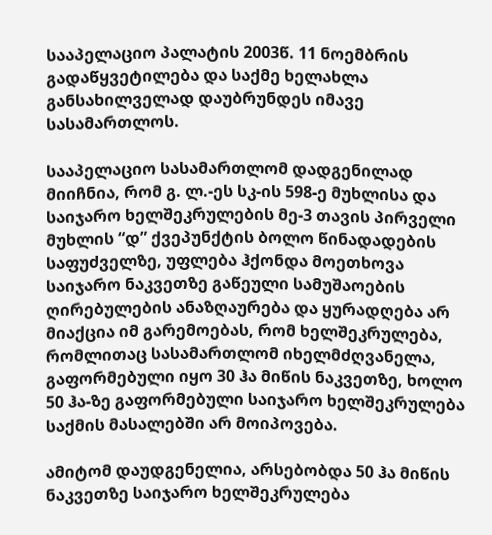სააპელაციო პალატის 2003წ. 11 ნოემბრის გადაწყვეტილება და საქმე ხელახლა განსახილველად დაუბრუნდეს იმავე სასამართლოს.

სააპელაციო სასამართლომ დადგენილად მიიჩნია, რომ გ. ლ.-ეს სკ-ის 598-ე მუხლისა და საიჯარო ხელშეკრულების მე-3 თავის პირველი მუხლის “დ” ქვეპუნქტის ბოლო წინადადების საფუძველზე, უფლება ჰქონდა მოეთხოვა საიჯარო ნაკვეთზე გაწეული სამუშაოების ღირებულების ანაზღაურება და ყურადღება არ მიაქცია იმ გარემოებას, რომ ხელშეკრულება, რომლითაც სასამართლომ იხელმძღვანელა, გაფორმებული იყო 30 ჰა მიწის ნაკვეთზე, ხოლო 50 ჰა-ზე გაფორმებული საიჯარო ხელშეკრულება საქმის მასალებში არ მოიპოვება.

ამიტომ დაუდგენელია, არსებობდა 50 ჰა მიწის ნაკვეთზე საიჯარო ხელშეკრულება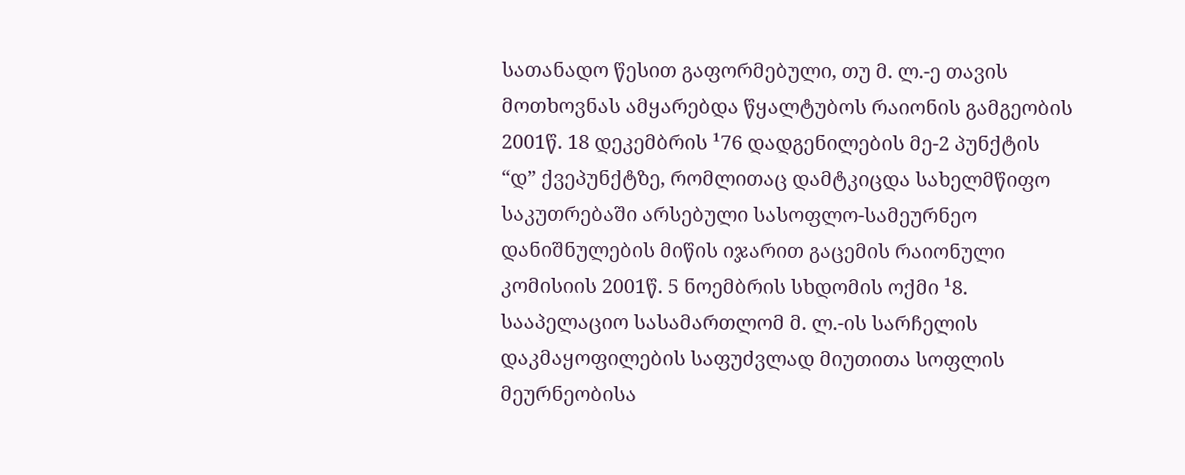სათანადო წესით გაფორმებული, თუ მ. ლ.-ე თავის მოთხოვნას ამყარებდა წყალტუბოს რაიონის გამგეობის 2001წ. 18 დეკემბრის ¹76 დადგენილების მე-2 პუნქტის “დ” ქვეპუნქტზე, რომლითაც დამტკიცდა სახელმწიფო საკუთრებაში არსებული სასოფლო-სამეურნეო დანიშნულების მიწის იჯარით გაცემის რაიონული კომისიის 2001წ. 5 ნოემბრის სხდომის ოქმი ¹8. სააპელაციო სასამართლომ მ. ლ.-ის სარჩელის დაკმაყოფილების საფუძვლად მიუთითა სოფლის მეურნეობისა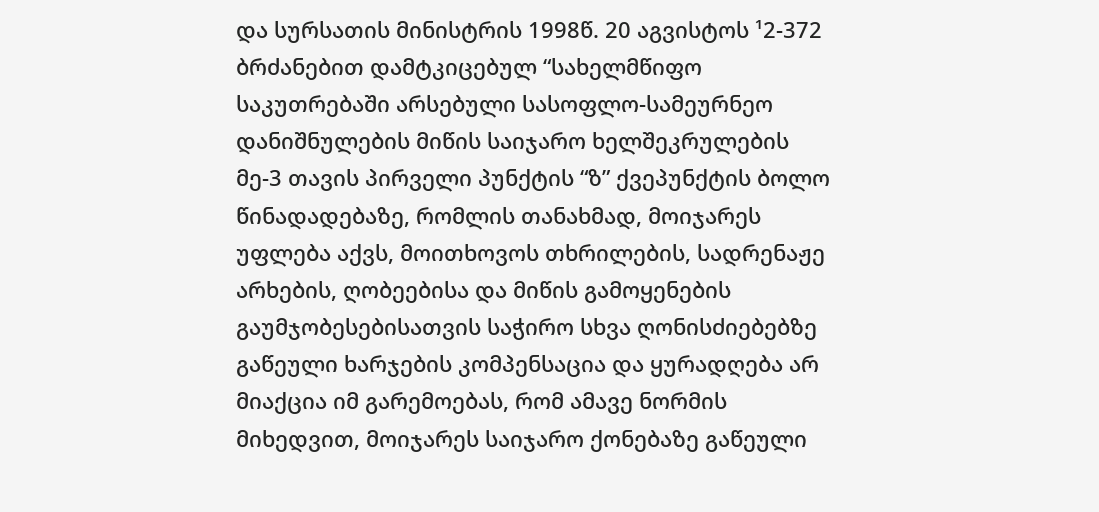და სურსათის მინისტრის 1998წ. 20 აგვისტოს ¹2-372 ბრძანებით დამტკიცებულ “სახელმწიფო საკუთრებაში არსებული სასოფლო-სამეურნეო დანიშნულების მიწის საიჯარო ხელშეკრულების მე-3 თავის პირველი პუნქტის “ზ” ქვეპუნქტის ბოლო წინადადებაზე, რომლის თანახმად, მოიჯარეს უფლება აქვს, მოითხოვოს თხრილების, სადრენაჟე არხების, ღობეებისა და მიწის გამოყენების გაუმჯობესებისათვის საჭირო სხვა ღონისძიებებზე გაწეული ხარჯების კომპენსაცია და ყურადღება არ მიაქცია იმ გარემოებას, რომ ამავე ნორმის მიხედვით, მოიჯარეს საიჯარო ქონებაზე გაწეული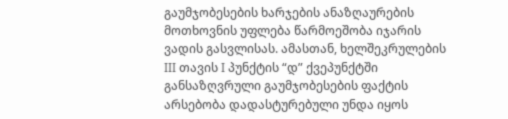გაუმჯობესების ხარჯების ანაზღაურების მოთხოვნის უფლება წარმოეშობა იჯარის ვადის გასვლისას. ამასთან, ხელშეკრულების III თავის I პუნქტის “დ” ქვეპუნქტში განსაზღვრული გაუმჯობესების ფაქტის არსებობა დადასტურებული უნდა იყოს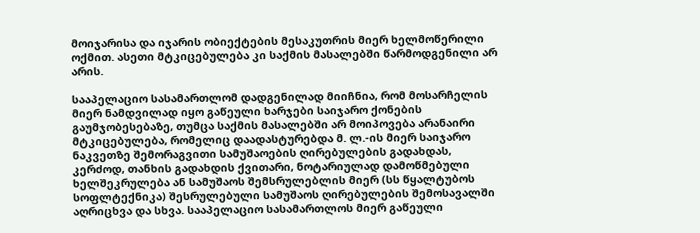მოიჯარისა და იჯარის ობიექტების მესაკუთრის მიერ ხელმოწერილი ოქმით. ასეთი მტკიცებულება კი საქმის მასალებში წარმოდგენილი არ არის.

სააპელაციო სასამართლომ დადგენილად მიიჩნია, რომ მოსარჩელის მიერ ნამდვილად იყო გაწეული ხარჯები საიჯარო ქონების გაუმჯობესებაზე, თუმცა საქმის მასალებში არ მოიპოვება არანაირი მტკიცებულება, რომელიც დაადასტურებდა მ. ლ.-ის მიერ საიჯარო ნაკვეთზე შემორაგვითი სამუშაოების ღირებულების გადახდას, კერძოდ, თანხის გადახდის ქვითარი, ნოტარიულად დამოწმებული ხელშეკრულება ან სამუშაოს შემსრულებლის მიერ (სს წყალტუბოს სოფლტექნიკა) შესრულებული სამუშაოს ღირებულების შემოსავალში აღრიცხვა და სხვა. სააპელაციო სასამართლოს მიერ გაწეული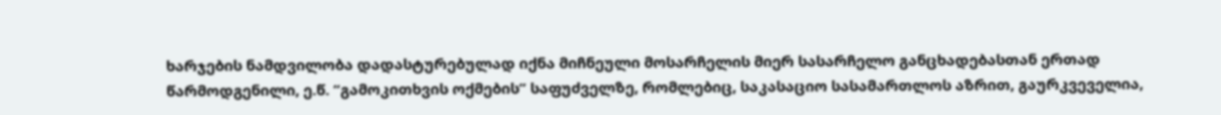ხარჯების ნამდვილობა დადასტურებულად იქნა მიჩნეული მოსარჩელის მიერ სასარჩელო განცხადებასთან ერთად წარმოდგენილი, ე.წ. “გამოკითხვის ოქმების” საფუძველზე, რომლებიც, საკასაციო სასამართლოს აზრით, გაურკვეველია,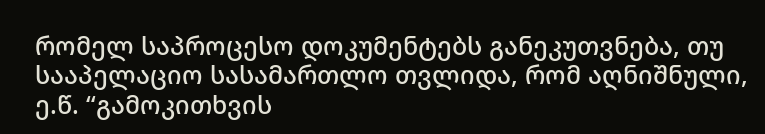რომელ საპროცესო დოკუმენტებს განეკუთვნება, თუ სააპელაციო სასამართლო თვლიდა, რომ აღნიშნული, ე.წ. “გამოკითხვის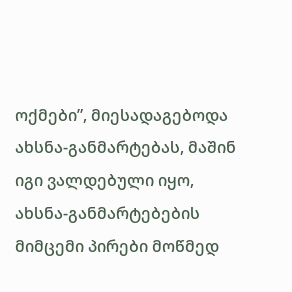ოქმები”, მიესადაგებოდა ახსნა-განმარტებას, მაშინ იგი ვალდებული იყო, ახსნა-განმარტებების მიმცემი პირები მოწმედ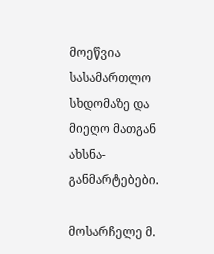მოეწვია სასამართლო სხდომაზე და მიეღო მათგან ახსნა-განმარტებები.

მოსარჩელე მ.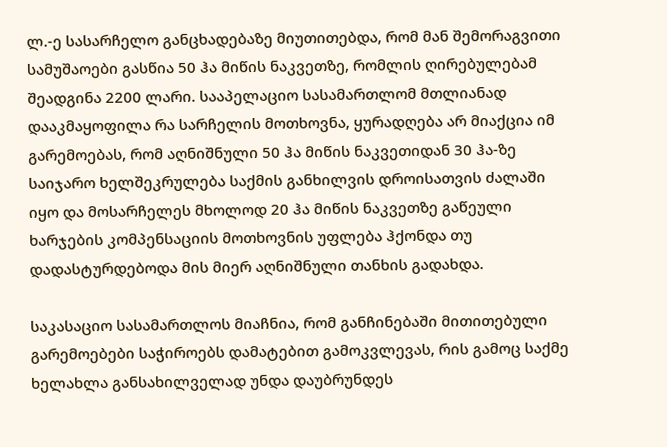ლ.-ე სასარჩელო განცხადებაზე მიუთითებდა, რომ მან შემორაგვითი სამუშაოები გასწია 50 ჰა მიწის ნაკვეთზე, რომლის ღირებულებამ შეადგინა 2200 ლარი. სააპელაციო სასამართლომ მთლიანად დააკმაყოფილა რა სარჩელის მოთხოვნა, ყურადღება არ მიაქცია იმ გარემოებას, რომ აღნიშნული 50 ჰა მიწის ნაკვეთიდან 30 ჰა-ზე საიჯარო ხელშეკრულება საქმის განხილვის დროისათვის ძალაში იყო და მოსარჩელეს მხოლოდ 20 ჰა მიწის ნაკვეთზე გაწეული ხარჯების კომპენსაციის მოთხოვნის უფლება ჰქონდა თუ დადასტურდებოდა მის მიერ აღნიშნული თანხის გადახდა.

საკასაციო სასამართლოს მიაჩნია, რომ განჩინებაში მითითებული გარემოებები საჭიროებს დამატებით გამოკვლევას, რის გამოც საქმე ხელახლა განსახილველად უნდა დაუბრუნდეს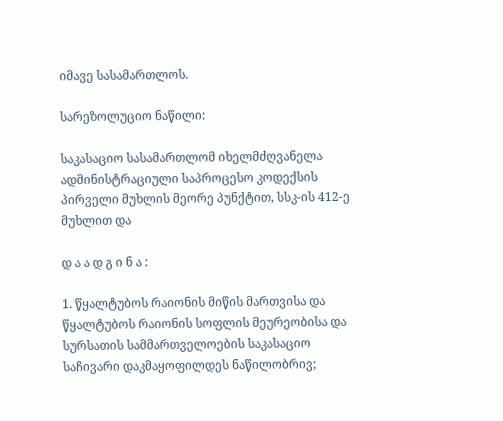იმავე სასამართლოს.

სარეზოლუციო ნაწილი:

საკასაციო სასამართლომ იხელმძღვანელა ადმინისტრაციული საპროცესო კოდექსის პირველი მუხლის მეორე პუნქტით, სსკ-ის 412-ე მუხლით და

დ ა ა დ გ ი ნ ა :

1. წყალტუბოს რაიონის მიწის მართვისა და წყალტუბოს რაიონის სოფლის მეურეობისა და სურსათის სამმართველოების საკასაციო საჩივარი დაკმაყოფილდეს ნაწილობრივ;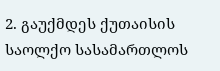2. გაუქმდეს ქუთაისის საოლქო სასამართლოს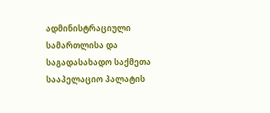ადმინისტრაციული სამართლისა და საგადასახადო საქმეთა სააპელაციო პალატის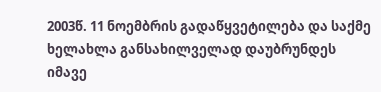2003წ. 11 ნოემბრის გადაწყვეტილება და საქმე ხელახლა განსახილველად დაუბრუნდეს იმავე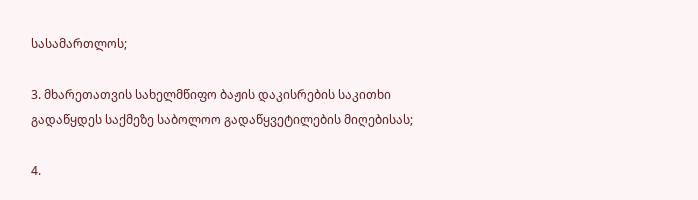სასამართლოს;

3. მხარეთათვის სახელმწიფო ბაჟის დაკისრების საკითხი გადაწყდეს საქმეზე საბოლოო გადაწყვეტილების მიღებისას;

4.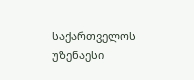საქართველოს უზენაესი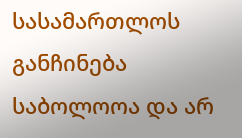სასამართლოს განჩინება საბოლოოა და არ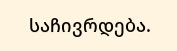საჩივრდება.